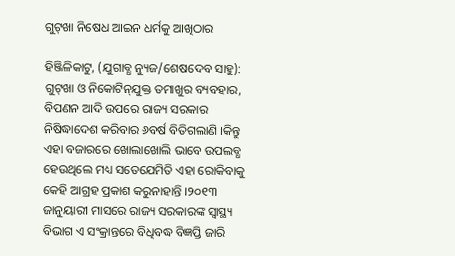ଗୁଟ୍‌ଖା ନିଷେଧ ଆଇନ ଧର୍ମକୁ ଆଖିଠାର

ହିଞ୍ଜିଳିକାଟୁ, (ଯୁଗାବ୍ଧ ନ୍ୟୁଜ/ଶେଷଦେବ ସାହୁ): ଗୁଟ୍‌ଖା ଓ ନିକୋଟିନ୍‌ଯୁକ୍ତ ତମାଖୁର ବ୍ୟବହାର, ବିପଣନ ଆଦି ଉପରେ ରାଜ୍ୟ ସରକାର ନିଷିଦ୍ଧାଦେଶ କରିବାର ୬ବର୍ଷ ବିତିଗଲାଣି ।କିନ୍ତୁ ଏହା ବଜାରରେ ଖୋଲାଖୋଲି ଭାବେ ଉପଲବ୍ଧ ହେଉଥିଲେ ମଧ୍ୟ ସତେଯେମିତି ଏହା ରୋକିବାକୁ କେହି ଆଗ୍ରହ ପ୍ରକାଶ କରୁନାହାନ୍ତି ।୨୦୧୩ ଜାନୁୟାରୀ ମାସରେ ରାଜ୍ୟ ସରକାରଙ୍କ ସ୍ୱାସ୍ଥ୍ୟ ବିଭାଗ ଏ ସଂକ୍ରାନ୍ତରେ ବିଧିବଦ୍ଧ ବିଜ୍ଞପ୍ତି ଜାରି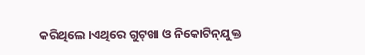କରିଥିଲେ ।ଏଥିରେ ଗୁଟ୍‌ଖା ଓ ନିକୋଟିନ୍‌ଯୁକ୍ତ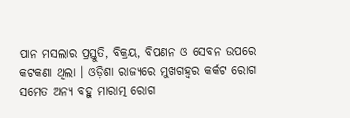ପାନ ମସଲାର ପ୍ରସ୍ତୁତି, ବିକ୍ରୟ, ବିପଣନ ଓ ସେବନ ଉପରେ କଟକଣା ଥିଲା । ଓଡ଼ିଶା ରାଜ୍ୟରେ ମୁଖଗହ୍ୱର କର୍କଟ ରୋଗ ସମେତ ଅନ୍ୟ ବହୁ ମାରାତ୍ମ ରୋଗ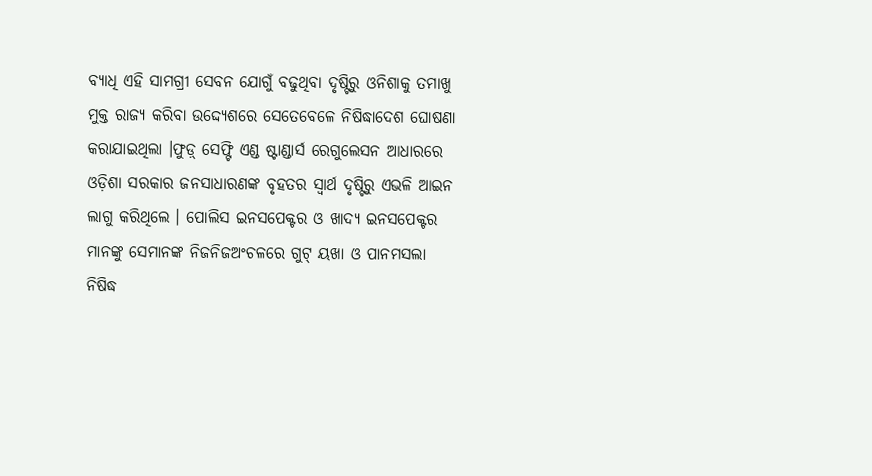ବ୍ୟାଧି ଏହି ସାମଗ୍ରୀ ସେବନ ଯୋଗୁଁ ବଢୁଥିବା ଦୃଷ୍ଟିରୁ ଓନିଶାକୁ ତମାଖୁ ମୁକ୍ତ ରାଜ୍ୟ କରିବା ଉଦ୍ଦ୍ୟେଶରେ ସେତେବେଳେ ନିଷିଦ୍ଧାଦେଶ ଘୋଷଣା କରାଯାଇଥିଲା ।ଫୁଡ଼୍ ସେଫ୍ଟି ଏଣ୍ଡ ଷ୍ଟାଣ୍ଡାର୍ସ ରେଗୁଲେସନ ଆଧାରରେ ଓଡ଼ିଶା ସରକାର ଜନସାଧାରଣଙ୍କ ବୃହତର ସ୍ୱାର୍ଥ ଦୃଷ୍ଟିରୁ ଏଭଳି ଆଇନ ଲାଗୁ କରିଥିଲେ । ପୋଲିସ ଇନସପେକ୍ଟର ଓ ଖାଦ୍ୟ ଇନସପେକ୍ଟର ମାନଙ୍କୁ ସେମାନଙ୍କ ନିଜନିଜଅଂଚଳରେ ଗୁଟ୍ ୟଖା ଓ ପାନମସଲା ନିଷିଦ୍ଧ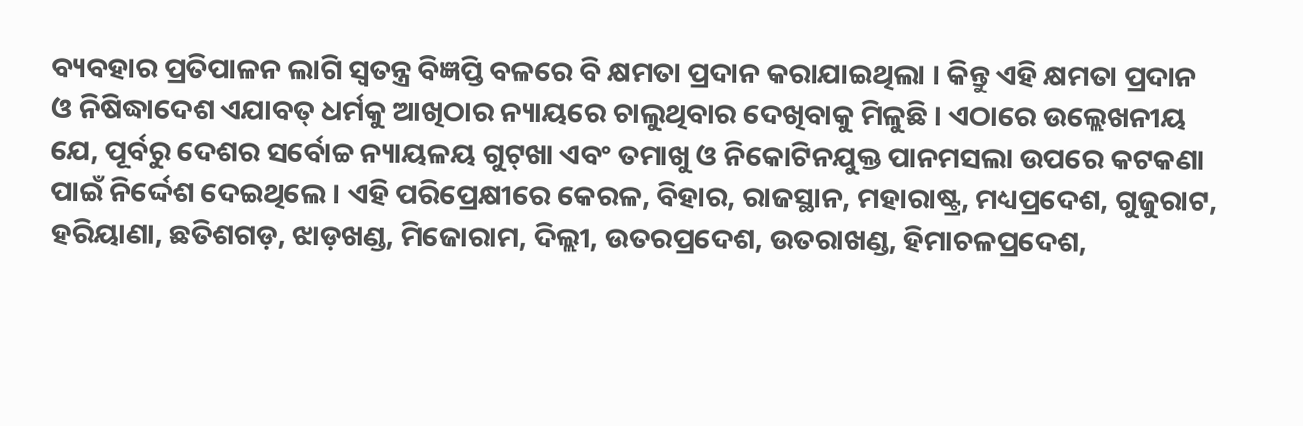ବ୍ୟବହାର ପ୍ରତିପାଳନ ଲାଗି ସ୍ୱତନ୍ତ୍ର ବିଜ୍ଞପ୍ତି ବଳରେ ବି କ୍ଷମତା ପ୍ରଦାନ କରାଯାଇଥିଲା । କିନ୍ତୁ ଏହି କ୍ଷମତା ପ୍ରଦାନ ଓ ନିଷିଦ୍ଧାଦେଶ ଏଯାବତ୍ ଧର୍ମକୁ ଆଖିଠାର ନ୍ୟାୟରେ ଚାଲୁଥିବାର ଦେଖିବାକୁ ମିଳୁଛି । ଏଠାରେ ଉଲ୍ଲେଖନୀୟ ଯେ, ପୂର୍ବରୁ ଦେଶର ସର୍ବୋଚ୍ଚ ନ୍ୟାୟଳୟ ଗୁଟ୍‌ଖା ଏବଂ ତମାଖୁ ଓ ନିକୋଟିନଯୁକ୍ତ ପାନମସଲା ଉପରେ କଟକଣା ପାଇଁ ନିର୍ଦ୍ଦେଶ ଦେଇଥିଲେ । ଏହି ପରିପ୍ରେକ୍ଷୀରେ କେରଳ, ବିହାର, ରାଜସ୍ଥାନ, ମହାରାଷ୍ଟ୍ର, ମଧ୍ୟପ୍ରଦେଶ, ଗୁଜୁରାଟ, ହରିୟାଣା, ଛତିଶଗଡ଼, ଝାଡ଼ଖଣ୍ଡ, ମିଜୋରାମ, ଦିଲ୍ଲୀ, ଉତରପ୍ରଦେଶ, ଉତରାଖଣ୍ଡ, ହିମାଚଳପ୍ରଦେଶ,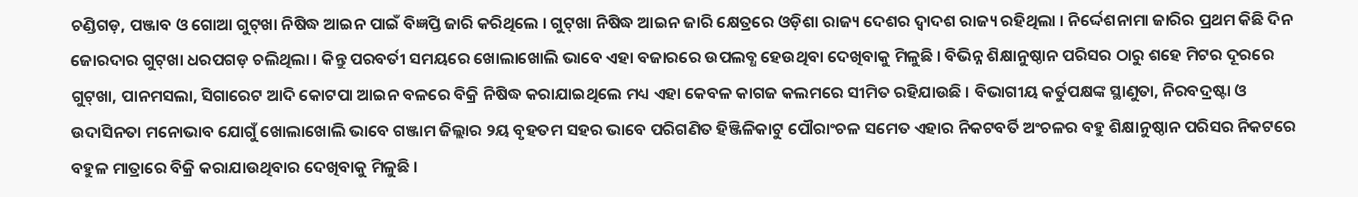ଚଣ୍ଡିଗଡ଼, ପଞ୍ଜାବ ଓ ଗୋଆ ଗୁଟ୍‌ଖା ନିଷିଦ୍ଧ ଆଇନ ପାଇଁ ବିଜ୍ଞପ୍ତି ଜାରି କରିଥିଲେ । ଗୁଟ୍‌ଖା ନିଷିଦ୍ଧ ଆଇନ ଜାରି କ୍ଷେତ୍ରରେ ଓଡ଼ିଶା ରାଜ୍ୟ ଦେଶର ଦ୍ୱାଦଶ ରାଜ୍ୟ ରହିଥିଲା । ନିର୍ଦ୍ଦେଶନାମା ଜାରିର ପ୍ରଥମ କିଛି ଦିନ ଜୋରଦାର ଗୁଟ୍‌ଖା ଧରପଗଡ଼ ଚଲିଥିଲା । କିନ୍ତୁ ପରବର୍ତୀ ସମୟରେ ଖୋଲାଖୋଲି ଭାବେ ଏହା ବଜାରରେ ଉପଲବ୍ଧ ହେଉଥିବା ଦେଖିବାକୁ ମିଳୁଛି । ବିଭିନ୍ନ ଶିକ୍ଷାନୁଷ୍ଠାନ ପରିସର ଠାରୁ ଶହେ ମିଟର ଦୂରରେ ଗୁଟ୍‌ଖା, ପାନମସଲା, ସିଗାରେଟ ଆଦି କୋଟପା ଆଇନ ବଳରେ ବିକ୍ରି ନିଷିଦ୍ଧ କରାଯାଇଥିଲେ ମଧ୍ୟ ଏହା କେବଳ କାଗଜ କଲମରେ ସୀମିତ ରହିଯାଉଛି । ବିଭାଗୀୟ କର୍ତୁପକ୍ଷଙ୍କ ସ୍ଥାଣୁତା, ନିରବଦ୍ରଷ୍ଟା ଓ ଉଦାସିନତା ମନୋଭାବ ଯୋଗୁଁ ଖୋଲାଖୋଲି ଭାବେ ଗଞ୍ଜାମ ଜିଲ୍ଲାର ୨ୟ ବୃହତମ ସହର ଭାବେ ପରିଗଣିତ ହିଞ୍ଜିଳିକାଟୁ ପୌରାଂଚଳ ସମେତ ଏହାର ନିକଟବର୍ତି ଅଂଚଳର ବହୁ ଶିକ୍ଷାନୁଷ୍ଠାନ ପରିସର ନିକଟରେ ବହୁଳ ମାତ୍ରାରେ ବିକ୍ରି କରାଯାଉଥିବାର ଦେଖିବାକୁ ମିଳୁଛି ।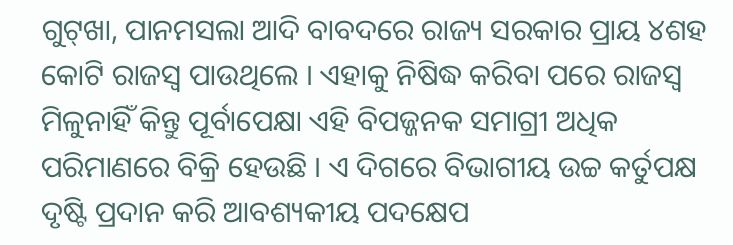ଗୁଟ୍‌ଖା, ପାନମସଲା ଆଦି ବାବଦରେ ରାଜ୍ୟ ସରକାର ପ୍ରାୟ ୪ଶହ କୋଟି ରାଜସ୍ୱ ପାଉଥିଲେ । ଏହାକୁ ନିଷିଦ୍ଧ କରିବା ପରେ ରାଜସ୍ୱ ମିଳୁନାହିଁ କିନ୍ତୁ ପୂର୍ବାପେକ୍ଷା ଏହି ବିପଜ୍ଜନକ ସମାଗ୍ରୀ ଅଧିକ ପରିମାଣରେ ବିକ୍ରି ହେଉଛି । ଏ ଦିଗରେ ବିଭାଗୀୟ ଉଚ୍ଚ କର୍ତୁପକ୍ଷ ଦୃଷ୍ଟି ପ୍ରଦାନ କରି ଆବଶ୍ୟକୀୟ ପଦକ୍ଷେପ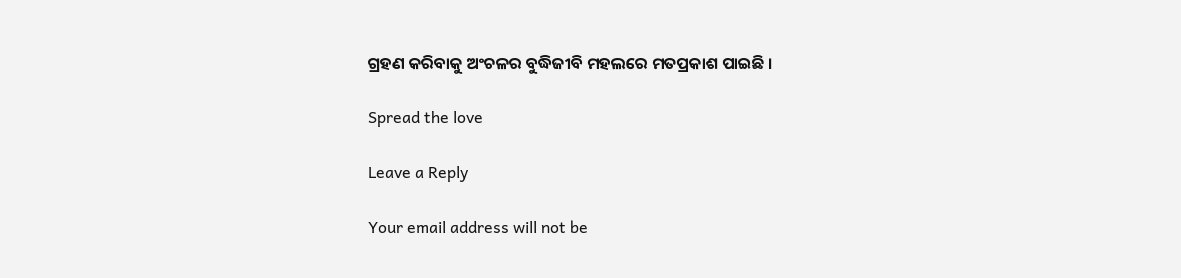ଗ୍ରହଣ କରିବାକୁ ଅଂଚଳର ବୁଦ୍ଧିଜୀବି ମହଲରେ ମତପ୍ରକାଶ ପାଇଛି ।

Spread the love

Leave a Reply

Your email address will not be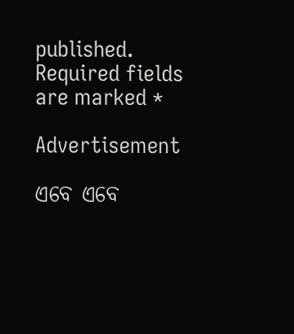published. Required fields are marked *

Advertisement

ଏବେ ଏବେ